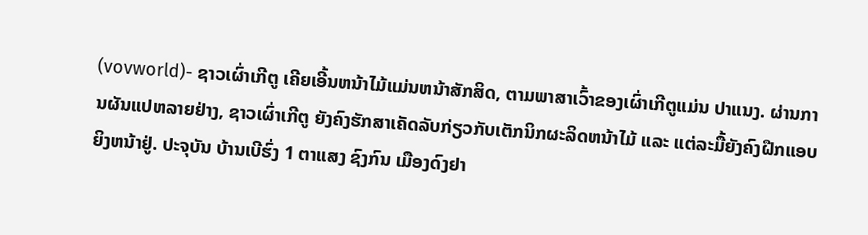(vovworld)- ຊາວເຜົ່າເກີຕູ ເຄີຍເອີ້ນຫນ້າໄມ້ແມ່ນຫນ້າສັກສິດ, ຕາມພາສາເວົ້າຂອງເຜົ່າເກີຕູແມ່ນ ປາແນງ. ຜ່ານການຜັນແປຫລາຍຢ່າງ, ຊາວເຜົ່າເກີຕູ ຍັງຄົງຮັກສາເຄັດລັບກ່ຽວກັບເຕັກນິກຜະລິດຫນ້າໄມ້ ແລະ ແຕ່ລະມື້ຍັງຄົງຝືກແອບຍິງຫນ້າຢູ່. ປະຈຸບັນ ບ້ານເບີຮົ່ງ 1 ຕາແສງ ຊົງກົນ ເມືອງດົງຢາ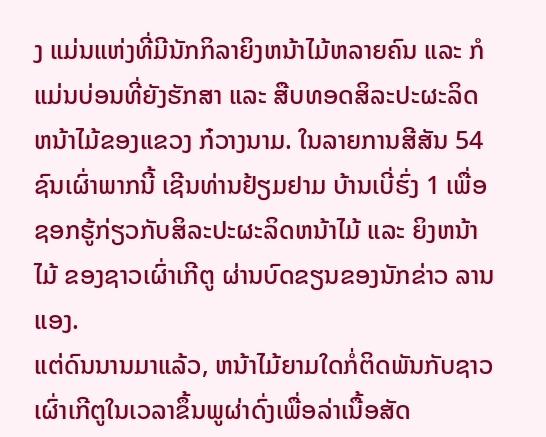ງ ແມ່ນແຫ່ງທີ່ມີນັກກິລາຍິງຫນ້າໄມ້ຫລາຍຄົນ ແລະ ກໍແມ່ນບ່ອນທີ່ຍັງຮັກສາ ແລະ ສືບທອດສິລະປະຜະລິດຫນ້າໄມ້ຂອງແຂວງ ກ໋ວາງນາມ. ໃນລາຍການສີສັນ 54 ຊົນເຜົ່າພາກນີ້ ເຊີນທ່ານຢ້ຽມຢາມ ບ້ານເບີ່ຮົ່ງ 1 ເພື່ອຊອກຮູ້ກ່ຽວກັບສິລະປະຜະລິດຫນ້າໄມ້ ແລະ ຍິງຫນ້າໄມ້ ຂອງຊາວເຜົ່າເກີຕູ ຜ່ານບົດຂຽນຂອງນັກຂ່າວ ລານແອງ.
ແຕ່ດົນນານມາແລ້ວ, ຫນ້າໄມ້ຍາມໃດກໍ່ຕິດພັນກັບຊາວເຜົ່າເກີຕູໃນເວລາຂຶ້ນພູຜ່າດົ່ງເພື່ອລ່າເນື້ອສັດ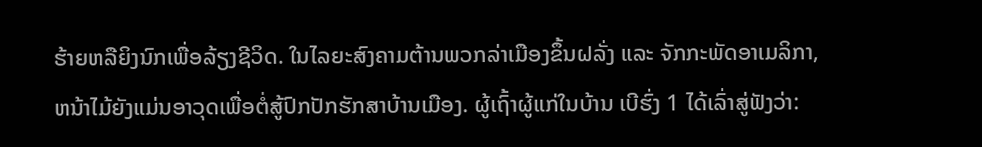ຮ້າຍຫລືຍິງນົກເພື່ອລ້ຽງຊີວິດ. ໃນໄລຍະສົງຄາມຕ້ານພວກລ່າເມືອງຂຶ້ນຝລັ່ງ ແລະ ຈັກກະພັດອາເມລິກາ, ຫນ້າໄມ້ຍັງແມ່ນອາວຸດເພື່ອຕໍ່ສູ້ປົກປັກຮັກສາບ້ານເມືອງ. ຜູ້ເຖົ້າຜູ້ແກ່ໃນບ້ານ ເບີຮົ່ງ 1 ໄດ້ເລົ່າສູ່ຟັງວ່າ: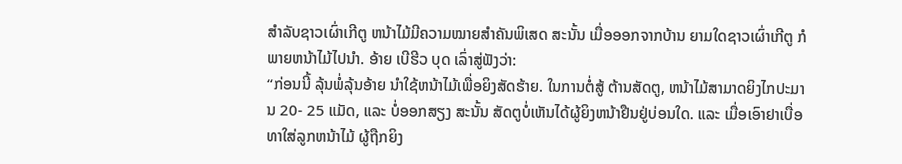ສຳລັບຊາວເຜົ່າເກີຕູ ຫນ້າໄມ້ມີຄວາມໝາຍສຳຄັນພິເສດ ສະນັ້ນ ເມື່ອອອກຈາກບ້ານ ຍາມໃດຊາວເຜົ່າເກີຕູ ກໍພາຍຫນ້າໄມ້ໄປນຳ. ອ້າຍ ເບີຮີວ ບຸດ ເລົ່າສູ່ຟັງວ່າ:
“ກ່ອນນີ້ ລຸ້ນພໍ່ລຸ້ນອ້າຍ ນຳໃຊ້ຫນ້າໄມ້ເພື່ອຍິງສັດຮ້າຍ. ໃນການຕໍ່ສູ້ ຕ້ານສັດຕູ, ຫນ້າໄມ້ສາມາດຍິງໄກປະມານ 20- 25 ແມັດ, ແລະ ບໍ່ອອກສຽງ ສະນັ້ນ ສັດຕູບໍ່ເຫັນໄດ້ຜູ້ຍິງຫນ້າຢືນຢູ່ບ່ອນໃດ. ແລະ ເມື່ອເອົາຢາເບື່ອທາໃສ່ລູກຫນ້າໄມ້ ຜູ້ຖືກຍິງ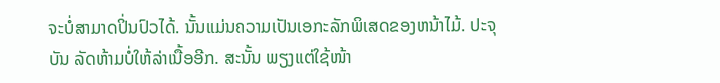ຈະບໍ່ສາມາດປິ່ນປົວໄດ້. ນັ້ນແມ່ນຄວາມເປັນເອກະລັກພິເສດຂອງຫນ້າໄມ້. ປະຈຸບັນ ລັດຫ້າມບໍ່ໃຫ້ລ່າເນື້ອອີກ. ສະນັ້ນ ພຽງແຕ່ໃຊ້ໜ້າ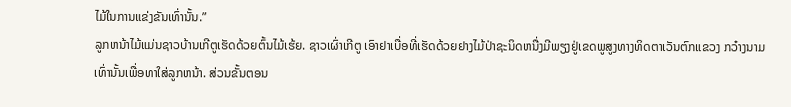ໄມ້ໃນການແຂ່ງຂັນເທົ່ານັ້ນ.”
ລູກຫນ້າໄມ້ແມ່ນຊາວບ້ານເກີຕູເຮັດດ້ວຍຕົ້ນໄມ້ເຮ້ຍ. ຊາວເຜົ່າເກີຕູ ເອົາຢາເບື່ອທີ່ເຮັດດ້ວຍຢາງໄມ້ປ່າຊະນິດຫນື່ງມີພຽງຢູ່ເຂດພູສູງທາງທິດຕາເວັນຕົກແຂວງ ກວ໋າງນາມເທົ່ານັ້ນເພື່ອທາໃສ່ລູກຫນ້າ. ສ່ວນຂັ້ນຕອນ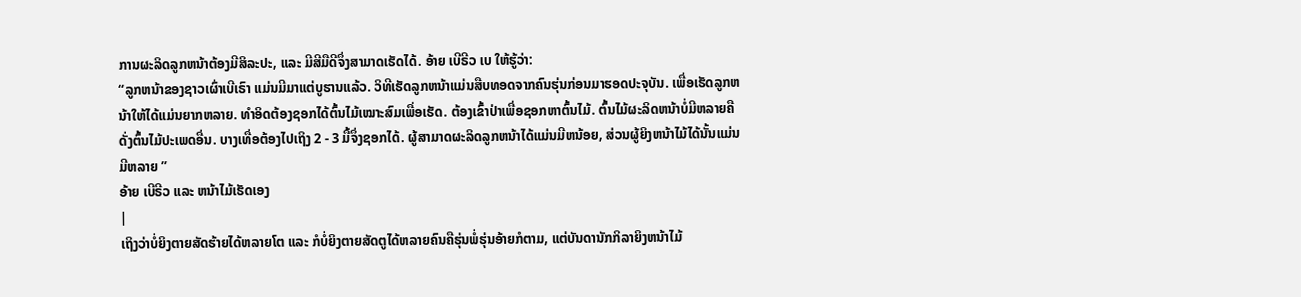ການຜະລິດລູກຫນ້າຕ້ອງມີສິລະປະ, ແລະ ມີສີມືດີຈຶ່ງສາມາດເຮັດໄດ້. ອ້າຍ ເບີຣີວ ເບ ໃຫ້ຮູ້ວ່າ:
“ລູກຫນ້າຂອງຊາວເຜົ່າເບີເຣົາ ແມ່ນມີມາແຕ່ບູຮານແລ້ວ. ວິທີເຮັດລູກຫນ້າແມ່ນສືບທອດຈາກຄົນຮຸ່ນກ່ອນມາຮອດປະຈຸບັນ. ເພື່ອເຮັດລູກຫນ້າໃຫ້ໄດ້ແມ່ນຍາກຫລາຍ. ທຳອິດຕ້ອງຊອກໄດ້ຕົ້ນໄມ້ເໝາະສົມເພື່ອເຮັດ. ຕ້ອງເຂົ້າປ່າເພື່ອຊອກຫາຕົ້ນໄມ້. ຕົ້ນໄມ້ຜະລິດຫນ້າບໍ່ມີຫລາຍຄືດັ່ງຕົ້ນໄມ້ປະເພດອື່ນ. ບາງເທື່ອຕ້ອງໄປເຖິງ 2 - 3 ມື້ຈຶ່ງຊອກໄດ້. ຜູ້ສາມາດຜະລິດລູກຫນ້າໄດ້ແມ່ນມີຫນ້ອຍ, ສ່ວນຜູ້ຍິງຫນ້າໄມ້ໄດ້ນັ້ນແມ່ນມີຫລາຍ ”
ອ້າຍ ເບີຣີວ ແລະ ຫນ້າໄມ້ເຮັດເອງ
|
ເຖິງວ່າບໍ່ຍິງຕາຍສັດຮ້າຍໄດ້ຫລາຍໂຕ ແລະ ກໍບໍ່ຍິງຕາຍສັດຕູໄດ້ຫລາຍຄົນຄືຮຸ່ນພໍ່ຮຸ່ນອ້າຍກໍຕາມ, ແຕ່ບັນດານັກກິລາຍິງຫນ້າໄມ້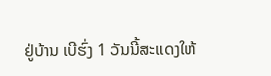ຢູ່ບ້ານ ເບີຮົ່ງ 1 ວັນນີ້ສະແດງໃຫ້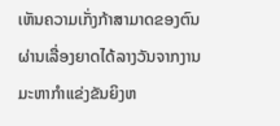ເຫັນຄວາມເກັ່ງກ້າສາມາດຂອງຕົນຜ່ານເລື່ອງຍາດໄດ້ລາງວັນຈາກງານມະຫາກຳແຂ່ງຂັນຍິງຫ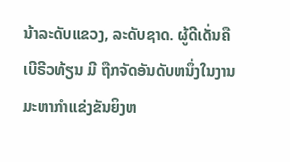ນ້າລະດັບແຂວງ, ລະດັບຊາດ. ຜູ້ດີເດັ່ນຄື ເບີຣີວທ້ຽນ ມີ ຖືກຈັດອັນດັບຫນຶ່ງໃນງານມະຫາກຳແຂ່ງຂັນຍິງຫ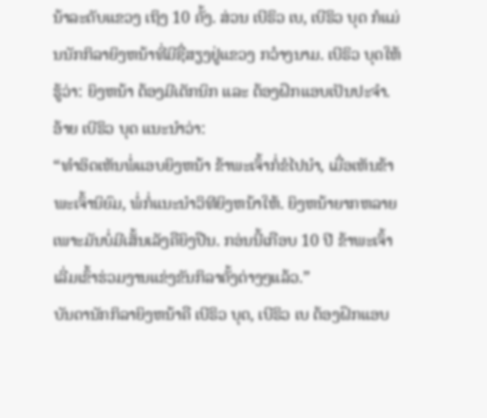ນ້າລະດັບແຂວງ ເຖິງ 10 ຄັ້ງ. ສ່ວນ ເບີຣິວ ເບ, ເບີຣິວ ບຸດ ກໍແມ່ນນັກກິລາຍິງຫນ້າທີ່ມີຊື່ສຽງຢູ່ແຂວງ ກວ໋າງນາມ. ເບີຣິວ ບຸດໃຫ້ຮູ້ວ່າ: ຍິງຫນ້າ ຕ້ອງມີເຕັກນິກ ແລະ ຕ້ອງຝຶກແອບເປັນປະຈຳ. ອ້າຍ ເບີຣິວ ບຸດ ແນະນຳວ່າ:
“ທຳອິດເຫັນພໍ່ແອບຍິງຫນ້າ ຂ້າພະເຈົ້າກໍ່ຂໍໄປນຳ, ເມື່ອເຫັນຂ້າພະເຈົ້ານິຍົມ, ພໍ່ກໍ່ແນະນຳວິທີຍິງຫນ້າໃຫ້. ຍິງຫນ້າຍາກຫລາຍເພາະມັນບໍ່ມີເສັ້ນເລັງຄືຍິງປືນ. ກອ່ນນີ້ເກືອບ 10 ປີ ຂ້າພະເຈົ້າເລີ່ມເຂົ້າຮ່ວມງານແຂ່ງຂັນກິລາຄັ້ງຕ່າງໆແລ້ວ.”
ບັນດານັກກິລາຍິງຫນ້າຄື ເບີຣິວ ບຸດ, ເບີຣິວ ເບ ຕ້ອງຝຶກແອບ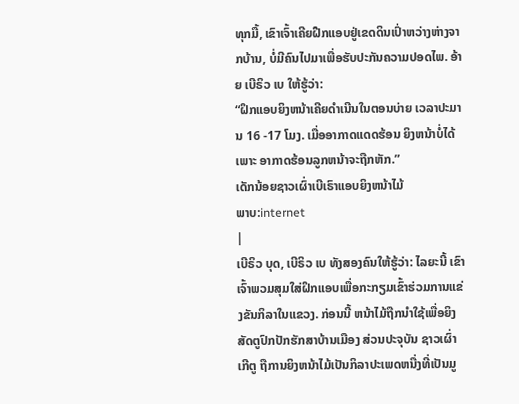ທຸກມື້, ເຂົາເຈົ້າເຄີຍຝືກແອບຢູ່ເຂດດິນເປົ່າຫວ່າງຫ່າງຈາກບ້ານ, ບໍ່ມີຄົນໄປມາເພື່ອຮັບປະກັນຄວາມປອດໄພ. ອ້າຍ ເບີຣິວ ເບ ໃຫ້ຮູ້ວ່າ:
“ຝຶກແອບຍິງຫນ້າເຄີຍດຳເນີນໃນຕອນບ່າຍ ເວລາປະມານ 16 -17 ໂມງ. ເມື່ອອາກາດແດດຮ້ອນ ຍິງຫນ້າບໍ່ໄດ້ ເພາະ ອາກາດຮ້ອນລູກຫນ້າຈະຖືກຫັກ.”
ເດັກນ້ອຍຊາວເຜົ່າເບີເຣົາແອບຍິງຫນ້າໄມ້
ພາບ:internet
|
ເບີຣິວ ບຸດ, ເບີຣິວ ເບ ທັງສອງຄົນໃຫ້ຮູ້ວ່າ: ໄລຍະນີ້ ເຂົາເຈົ້າພວມສຸມໃສ່ຝຶກແອບເພື່ອກະກຽມເຂົ້າຮ່ວມການແຂ່ງຂັນກິລາໃນແຂວງ. ກ່ອນນີ້ ຫນ້າໄມ້ຖືກນຳໃຊ້ເພື່ອຍິງສັດຕູປົກປັກຮັກສາບ້ານເມືອງ ສ່ວນປະຈຸບັນ ຊາວເຜົ່າເກີຕູ ຖືການຍິງຫນ້າໄມ້ເປັນກິລາປະເພດຫນື່ງທີ່ເປັນມູ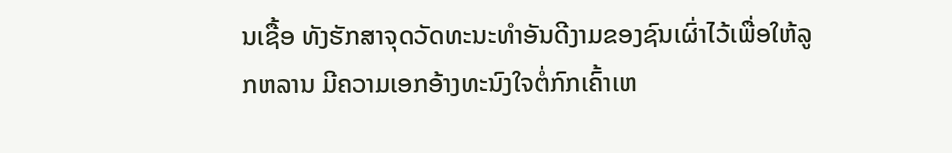ນເຊື້ອ ທັງຮັກສາຈຸດວັດທະນະທຳອັນດີງາມຂອງຊົນເຜົ່າໄວ້ເພື່ອໃຫ້ລູກຫລານ ມີຄວາມເອກອ້າງທະນົງໃຈຕໍ່ກົກເຄົ້າເຫ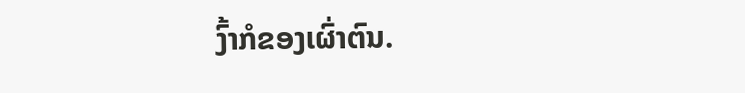ງົ້າກໍຂອງເຜົ່າຕົນ.